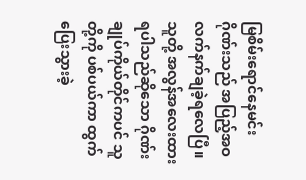မြစိမ်းရောင်နေမင်းဂိုဏ်းသည် အပြည့်အဝ လက်နက်ချခဲ့ရလေပြီ။
သူတို့ အလွန်အလေးထားရပါသည်ဆိုသော ဂိုဏ်းချုပ်ကိုယ်တိုင်ကပင် သူတို့ကို ပစ်ပယ်ကာ ထွက်ပြေးသွားခဲ့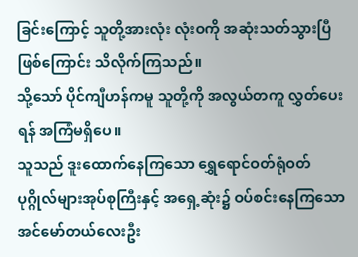ခြင်းကြောင့် သူတို့အားလုံး လုံးဝကို အဆုံးသတ်သွားပြီဖြစ်ကြောင်း သိလိုက်ကြသည်။
သို့သော် ပိုင်ကျီဟန်ကမူ သူတို့ကို အလွယ်တကူ လွှတ်ပေးရန် အကြံမရှိပေ။
သူသည် ဒူးထောက်နေကြသော ရွှေရောင်ဝတ်ရုံဝတ် ပုဂ္ဂိုလ်များအုပ်စုကြီးနှင့် အရှေ့ဆုံး၌ ဝပ်စင်းနေကြသော အင်မော်တယ်လေးဦး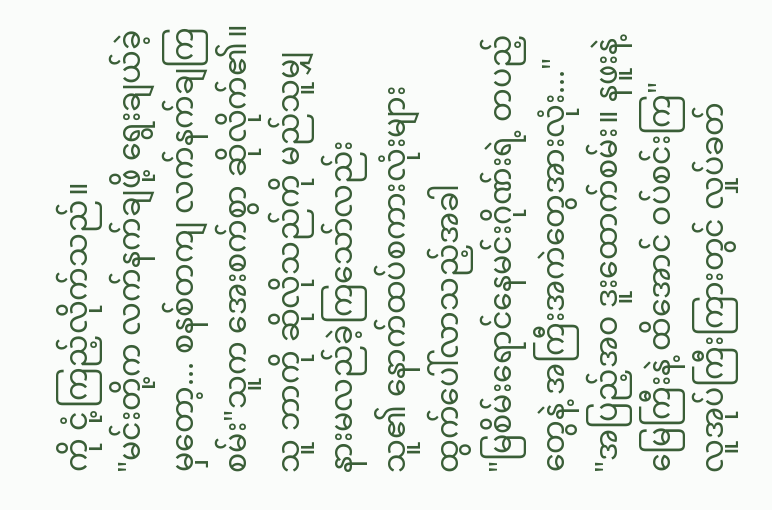ကို ငုံ့ကြည့်လိုက်သည်။
"မင်းတို့က လက်နက်ချဖို့ ရွေးချယ်ခဲ့မှတော့... စနစ်တကျ လက်နက်ချကြစမ်း"သူက အေးစက်စွာ ဆိုလိုက်၏။
သူ ဘာကို ဆိုလိုသည်ကို မည်သူမျှ နားမလည်ခဲ့ကြသော်လည်း
သူ၏ နောက်ထပ်စကားလုံးများ ထွက်ပေါ်လာသည့်အခါ
"မြစိမ်းရောင်နေမင်းဂိုဏ်းရဲ့ တပည့်တွေနဲ့ အကြီးအကဲတွေအားလုံး..."
"အပြည့်အဝ ဒူးထောက်စမ်း။ နဖူးနဲ့ မြေကြီးနဲ့ ထိအောင် ဝပ်စင်းကြ"
လူအုပ်ကြီးကြားတွင် လှုပ်ခတ်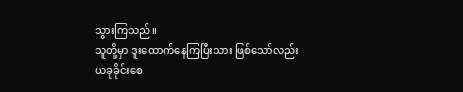သွားကြသည်။
သူတို့မှာ ဒူးထောက်နေကြပြီးသား ဖြစ်သော်လည်း
ယခုခိုင်းစေ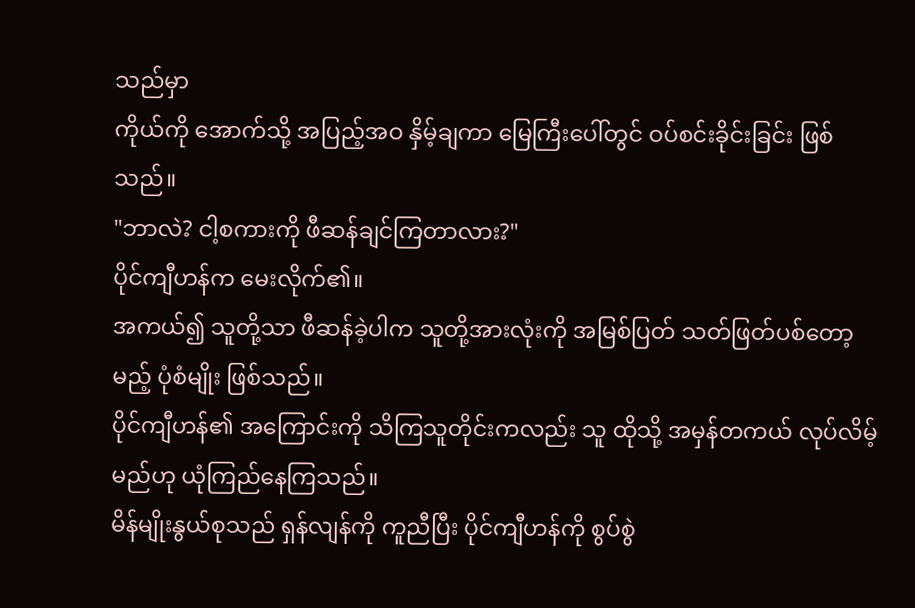သည်မှာ
ကိုယ်ကို အောက်သို့ အပြည့်အဝ နှိမ့်ချကာ မြေကြီးပေါ်တွင် ဝပ်စင်းခိုင်းခြင်း ဖြစ်သည်။
"ဘာလဲ? ငါ့စကားကို ဖီဆန်ချင်ကြတာလား?"
ပိုင်ကျီဟန်က မေးလိုက်၏။
အကယ်၍ သူတို့သာ ဖီဆန်ခဲ့ပါက သူတို့အားလုံးကို အမြစ်ပြတ် သတ်ဖြတ်ပစ်တော့မည့် ပုံစံမျိုး ဖြစ်သည်။
ပိုင်ကျီဟန်၏ အကြောင်းကို သိကြသူတိုင်းကလည်း သူ ထိုသို့ အမှန်တကယ် လုပ်လိမ့်မည်ဟု ယုံကြည်နေကြသည်။
မိန်မျိုးနွယ်စုသည် ရှန်လျန်ကို ကူညီပြီး ပိုင်ကျီဟန်ကို စွပ်စွဲ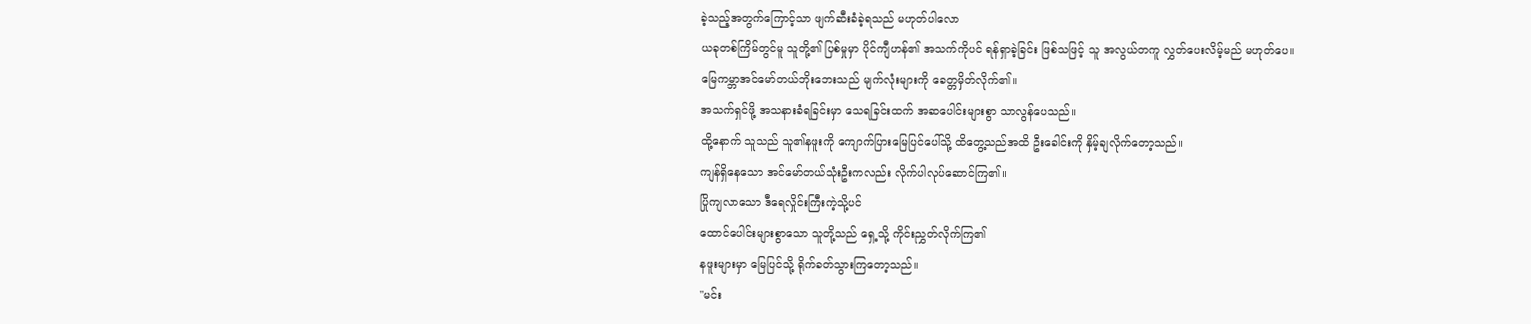ခဲ့သည့်အတွက်ကြောင့်သာ ဖျက်ဆီးခံခဲ့ရသည် မဟုတ်ပါလော
ယခုတစ်ကြိမ်တွင်မူ သူတို့၏ ပြစ်မှုမှာ ပိုင်ကျီဟန်၏ အသက်ကိုပင် ရန်ရှာခဲ့ခြင်း ဖြစ်သဖြင့် သူ အလွယ်တကူ လွှတ်ပေးလိမ့်မည် မဟုတ်ပေ။
မြေကမ္ဘာအင်မော်တယ်ဘိုးဘေးသည် မျက်လုံးများကို ခေတ္တမှိတ်လိုက်၏။
အသက်ရှင်ဖို့ အသနားခံရခြင်းမှာ သေရခြင်းထက် အဆပေါင်းများစွာ သာလွန်ပေသည်။
ထို့နောက် သူသည် သူ၏နဖူးကို ကျောက်ပြားမြေပြင်ပေါ်သို့ ထိတွေ့သည်အထိ ဦးခေါင်းကို နှိမ့်ချလိုက်တော့သည်။
ကျန်ရှိနေသော အင်မော်တယ်သုံးဦးကလည်း လိုက်ပါလုပ်ဆောင်ကြ၏။
ပြိုကျလာသော ဒီရေလှိုင်းကြီးကဲ့သို့ပင်
ထောင်ပေါင်းများစွာသော သူတို့သည် ရှေ့သို့ ကိုင်းညွှတ်လိုက်ကြ၏
နဖူးများမှာ မြေပြင်သို့ ရိုက်ခတ်သွားကြတော့သည်။
"မင်း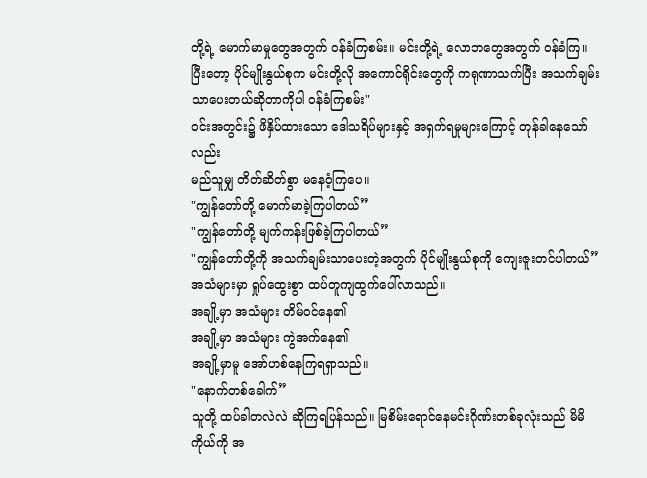တို့ရဲ့ မောက်မာမှုတွေအတွက် ဝန်ခံကြစမ်း။ မင်းတို့ရဲ့ လောဘတွေအတွက် ဝန်ခံကြ။
ပြီးတော့ ပိုင်မျိုးနွယ်စုက မင်းတို့လို အကောင်ရိုင်းတွေကို ကရုဏာသက်ပြီး အသက်ချမ်းသာပေးတယ်ဆိုတာကိုပါ ဝန်ခံကြစမ်း"
ဝင်းအတွင်း၌ ဖိနှိပ်ထားသော ဒေါသရိပ်များနှင့် အရှက်ရမှုများကြောင့် တုန်ခါနေသော်လည်း
မည်သူမျှ တိတ်ဆိတ်စွာ မနေဝံ့ကြပေ။
"ကျွန်တော်တို့ မောက်မာခဲ့ကြပါတယ်”
"ကျွန်တော်တို့ မျက်ကန်းဖြစ်ခဲ့ကြပါတယ်”
"ကျွန်တော်တို့ကို အသက်ချမ်းသာပေးတဲ့အတွက် ပိုင်မျိုးနွယ်စုကို ကျေးဇူးတင်ပါတယ်”
အသံများမှာ ရှုပ်ထွေးစွာ ထပ်တူကျထွက်ပေါ်လာသည်။
အချို့မှာ အသံများ တိမ်ဝင်နေ၏
အချို့မှာ အသံများ ကွဲအက်နေ၏
အချို့မှာမူ အော်ဟစ်နေကြရရှာသည်။
"နောက်တစ်ခေါက်”
သူတို့ ထပ်ခါတလဲလဲ ဆိုကြရပြန်သည်။ မြစိမ်းရောင်နေမင်းဂိုဏ်းတစ်ခုလုံးသည် မိမိကိုယ်ကို အ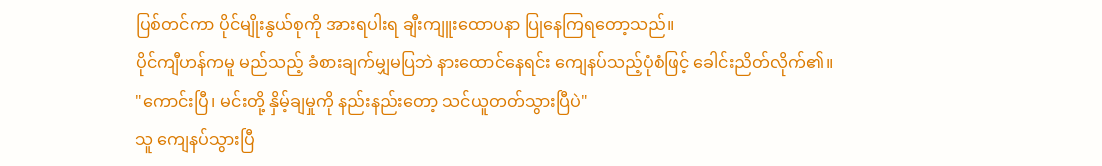ပြစ်တင်ကာ ပိုင်မျိုးနွယ်စုကို အားရပါးရ ချီးကျူးထောပနာ ပြုနေကြရတော့သည်။
ပိုင်ကျီဟန်ကမူ မည်သည့် ခံစားချက်မျှမပြဘဲ နားထောင်နေရင်း ကျေနပ်သည့်ပုံစံဖြင့် ခေါင်းညိတ်လိုက်၏။
"ကောင်းပြီ၊ မင်းတို့ နှိမ့်ချမှုကို နည်းနည်းတော့ သင်ယူတတ်သွားပြီပဲ"
သူ ကျေနပ်သွားပြီ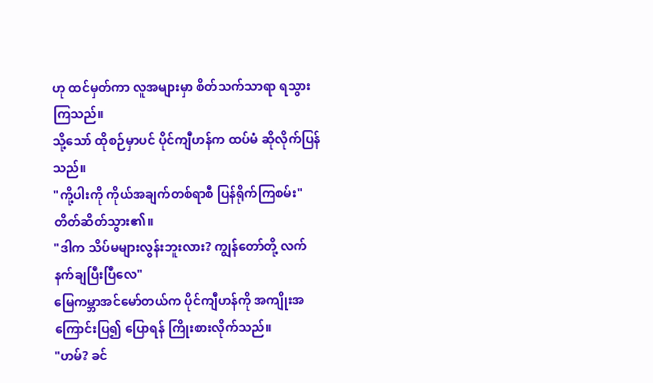ဟု ထင်မှတ်ကာ လူအများမှာ စိတ်သက်သာရာ ရသွားကြသည်။
သို့သော် ထိုစဉ်မှာပင် ပိုင်ကျီဟန်က ထပ်မံ ဆိုလိုက်ပြန်သည်။
"ကို့ပါးကို ကိုယ်အချက်တစ်ရာစီ ပြန်ရိုက်ကြစမ်း"
တိတ်ဆိတ်သွား၏။
"ဒါက သိပ်မများလွန်းဘူးလား? ကျွန်တော်တို့ လက်နက်ချပြီးပြီလေ"
မြေကမ္ဘာအင်မော်တယ်က ပိုင်ကျီဟန်ကို အကျိုးအကြောင်းပြ၍ ပြောရန် ကြိုးစားလိုက်သည်။
"ဟမ်? ခင်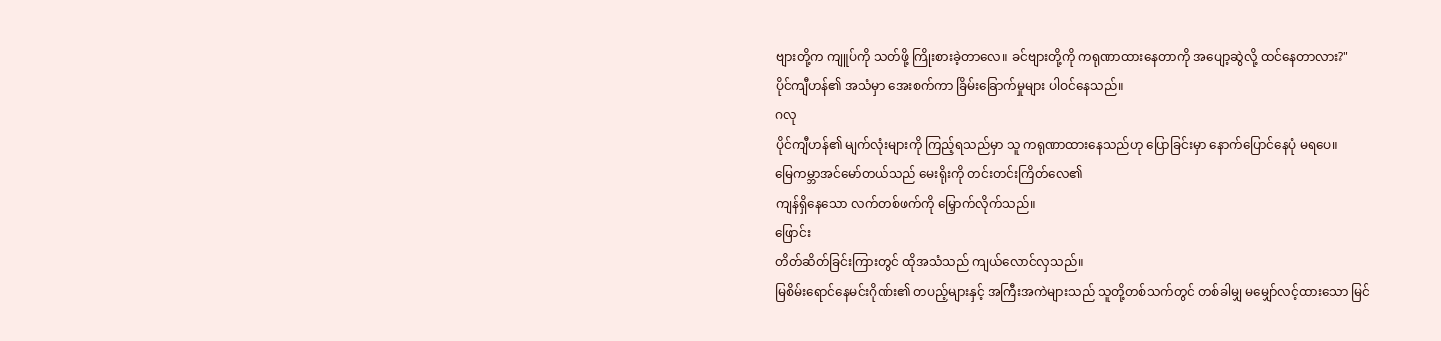ဗျားတို့က ကျူပ်ကို သတ်ဖို့ ကြိုးစားခဲ့တာလေ။ ခင်ဗျားတို့ကို ကရုဏာထားနေတာကို အပျော့ဆွဲလို့ ထင်နေတာလား?"
ပိုင်ကျီဟန်၏ အသံမှာ အေးစက်ကာ ခြိမ်းခြောက်မှုများ ပါဝင်နေသည်။
ဂလု
ပိုင်ကျီဟန်၏ မျက်လုံးများကို ကြည့်ရသည်မှာ သူ ကရုဏာထားနေသည်ဟု ပြောခြင်းမှာ နောက်ပြောင်နေပုံ မရပေ။
မြေကမ္ဘာအင်မော်တယ်သည် မေးရိုးကို တင်းတင်းကြိတ်လေ၏
ကျန်ရှိနေသော လက်တစ်ဖက်ကို မြှောက်လိုက်သည်။
ဖြောင်း
တိတ်ဆိတ်ခြင်းကြားတွင် ထိုအသံသည် ကျယ်လောင်လှသည်။
မြစိမ်းရောင်နေမင်းဂိုဏ်း၏ တပည့်များနှင့် အကြီးအကဲများသည် သူတို့တစ်သက်တွင် တစ်ခါမျှ မမျှော်လင့်ထားသော မြင်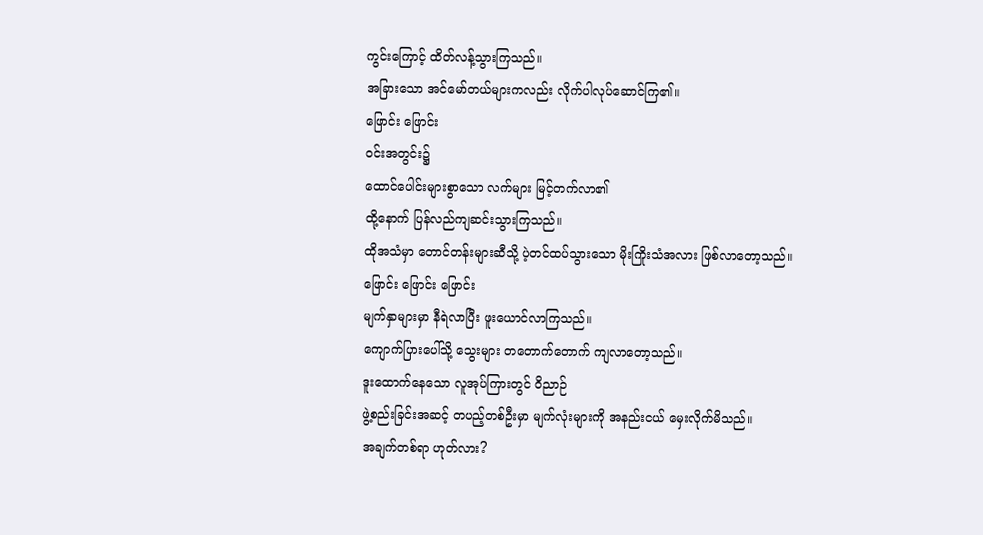ကွင်းကြောင့် ထိတ်လန့်သွားကြသည်။
အခြားသော အင်မော်တယ်များကလည်း လိုက်ပါလုပ်ဆောင်ကြ၏။
ဖြောင်း ဖြောင်း
ဝင်းအတွင်း၌
ထောင်ပေါင်းများစွာသော လက်များ မြင့်တက်လာ၏
ထို့နောက် ပြန်လည်ကျဆင်းသွားကြသည်။
ထိုအသံမှာ တောင်တန်းများဆီသို့ ပဲ့တင်ထပ်သွားသော မိုးကြိုးသံအလား ဖြစ်လာတော့သည်။
ဖြောင်း ဖြောင်း ဖြောင်း
မျက်နှာများမှာ နီရဲလာပြီး ဖူးယောင်လာကြသည်။
ကျောက်ပြားပေါ်သို့ သွေးများ တတောက်တောက် ကျလာတော့သည်။
ဒူးထောက်နေသော လူအုပ်ကြားတွင် ဝိညာဉ်
ဖွဲ့စည်းခြင်းအဆင့် တပည့်တစ်ဦးမှာ မျက်လုံးများကို အနည်းငယ် မှေးလိုက်မိသည်။
အချက်တစ်ရာ ဟုတ်လား?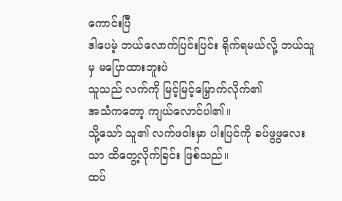ကောင်းပြီ
ဒါပေမဲ့ ဘယ်လောက်ပြင်းပြင်း ရိုက်ရမယ်လို့ ဘယ်သူမှ မပြောထားဘူးပဲ
သူသည် လက်ကို မြင့်မြင့်မြှောက်လိုက်၏
အသံကတော့ ကျယ်လောင်ပါ၏။
သို့သော် သူ၏ လက်ဖဝါးမှာ ပါးပြင်ကို ခပ်ဖွဖွလေးသာ ထိတွေ့လိုက်ခြင်း ဖြစ်သည်။
ထပ်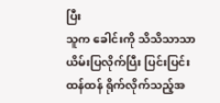ပြီး
သူက ခေါင်းကို သိသိသာသာ ယိမ်းပြလိုက်ပြီး ပြင်းပြင်းထန်ထန် ရိုက်လိုက်သည့်အ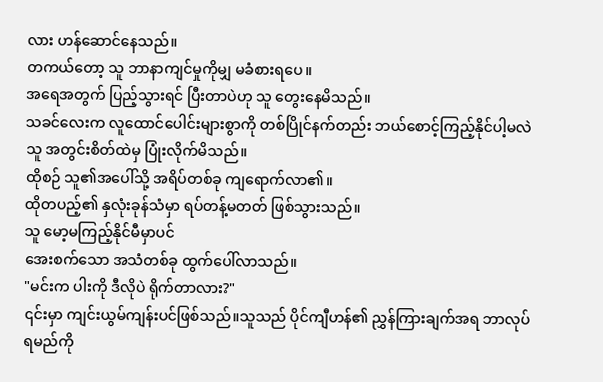လား ဟန်ဆောင်နေသည်။
တကယ်တော့ သူ ဘာနာကျင်မှုကိုမျှ မခံစားရပေ။
အရေအတွက် ပြည့်သွားရင် ပြီးတာပဲဟု သူ တွေးနေမိသည်။
သခင်လေးက လူထောင်ပေါင်းများစွာကို တစ်ပြိုင်နက်တည်း ဘယ်စောင့်ကြည့်နိုင်ပါ့မလဲ
သူ အတွင်းစိတ်ထဲမှ ပြုံးလိုက်မိသည်။
ထိုစဉ် သူ၏အပေါ်သို့ အရိပ်တစ်ခု ကျရောက်လာ၏။
ထိုတပည့်၏ နှလုံးခုန်သံမှာ ရပ်တန့်မတတ် ဖြစ်သွားသည်။
သူ မော့မကြည့်နိုင်မီမှာပင်
အေးစက်သော အသံတစ်ခု ထွက်ပေါ်လာသည်။
"မင်းက ပါးကို ဒီလိုပဲ ရိုက်တာလား?"
၎င်းမှာ ကျင်းယွမ်ကျန်းပင်ဖြစ်သည်။သူသည် ပိုင်ကျီဟန်၏ ညွှန်ကြားချက်အရ ဘာလုပ်ရမည်ကို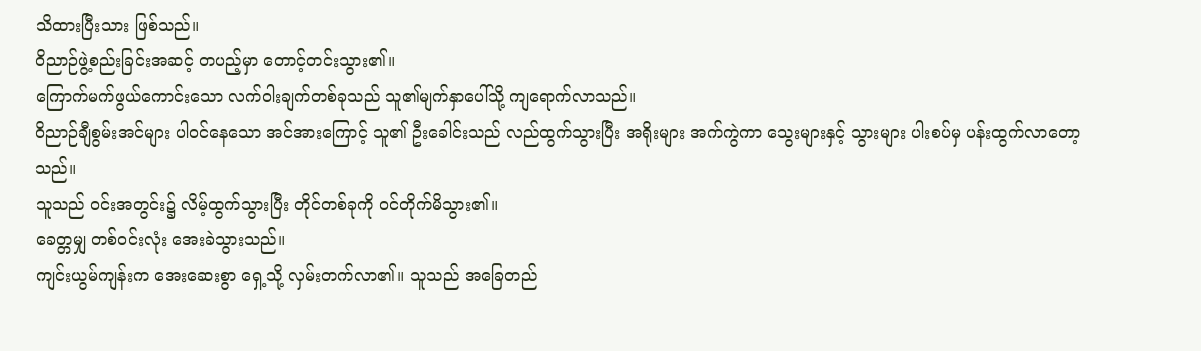သိထားပြီးသား ဖြစ်သည်။
ဝိညာဉ်ဖွဲ့စည်းခြင်းအဆင့် တပည့်မှာ တောင့်တင်းသွား၏။
ကြောက်မက်ဖွယ်ကောင်းသော လက်ဝါးချက်တစ်ခုသည် သူ၏မျက်နှာပေါ်သို့ ကျရောက်လာသည်။
ဝိညာဉ်ချီစွမ်းအင်များ ပါဝင်နေသော အင်အားကြောင့် သူ၏ ဦးခေါင်းသည် လည်ထွက်သွားပြီး အရိုးများ အက်ကွဲကာ သွေးများနှင့် သွားများ ပါးစပ်မှ ပန်းထွက်လာတော့သည်။
သူသည် ဝင်းအတွင်း၌ လိမ့်ထွက်သွားပြီး တိုင်တစ်ခုကို ဝင်တိုက်မိသွား၏။
ခေတ္တမျှ တစ်ဝင်းလုံး အေးခဲသွားသည်။
ကျင်းယွမ်ကျန်းက အေးဆေးစွာ ရှေ့သို့ လှမ်းတက်လာ၏။ သူသည် အခြေတည်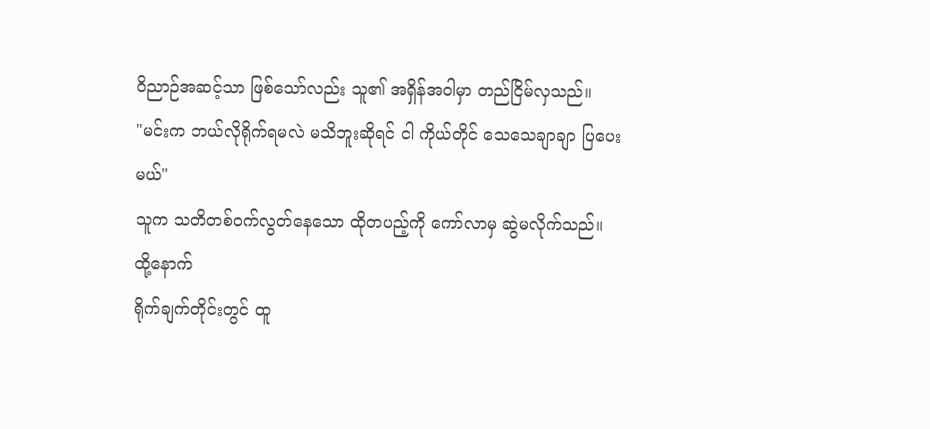ဝိညာဉ်အဆင့်သာ ဖြစ်သော်လည်း သူ၏ အရှိန်အဝါမှာ တည်ငြိမ်လှသည်။
"မင်းက ဘယ်လိုရိုက်ရမလဲ မသိဘူးဆိုရင် ငါ ကိုယ်တိုင် သေသေချာချာ ပြပေးမယ်"
သူက သတိတစ်ဝက်လွတ်နေသော ထိုတပည့်ကို ကော်လာမှ ဆွဲမလိုက်သည်။
ထို့နောက်
ရိုက်ချက်တိုင်းတွင် ထူ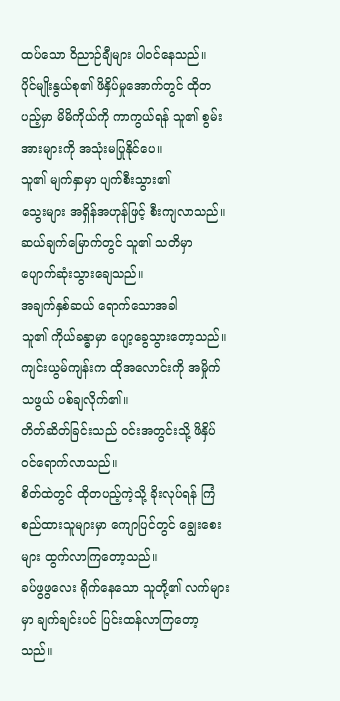ထပ်သော ဝိညာဉ်ချီများ ပါဝင်နေသည်။
ပိုင်မျိုးနွယ်စု၏ ဖိနှိပ်မှုအောက်တွင် ထိုတပည့်မှာ မိမိကိုယ်ကို ကာကွယ်ရန် သူ၏ စွမ်းအားများကို အသုံးမပြုနိုင်ပေ။
သူ၏ မျက်နှာမှာ ပျက်စီးသွား၏
သွေးများ အရှိန်အဟုန်ဖြင့် စီးကျလာသည်။
ဆယ်ချက်မြောက်တွင် သူ၏ သတိမှာ ပျောက်ဆုံးသွားချေသည်။
အချက်နှစ်ဆယ် ရောက်သောအခါ
သူ၏ ကိုယ်ခန္ဓာမှာ ပျော့ခွေသွားတော့သည်။
ကျင်းယွမ်ကျန်းက ထိုအလောင်းကို အမှိုက်သဖွယ် ပစ်ချလိုက်၏။
တိတ်ဆိတ်ခြင်းသည် ဝင်းအတွင်းသို့ ဖိနှိပ်ဝင်ရောက်လာသည်။
စိတ်ထဲတွင် ထိုတပည့်ကဲ့သို့ ခိုးလုပ်ရန် ကြံစည်ထားသူများမှာ ကျောပြင်တွင် ချွေးစေးများ ထွက်လာကြတော့သည်။
ခပ်ဖွဖွလေး ရိုက်နေသော သူတို့၏ လက်များမှာ ချက်ချင်းပင် ပြင်းထန်လာကြတော့သည်။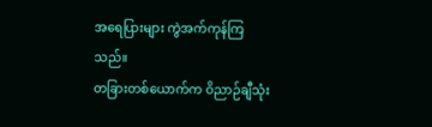အရေပြားများ ကွဲအက်ကုန်ကြသည်။
တခြားတစ်ယောက်က ဝိညာဉ်ချီသုံး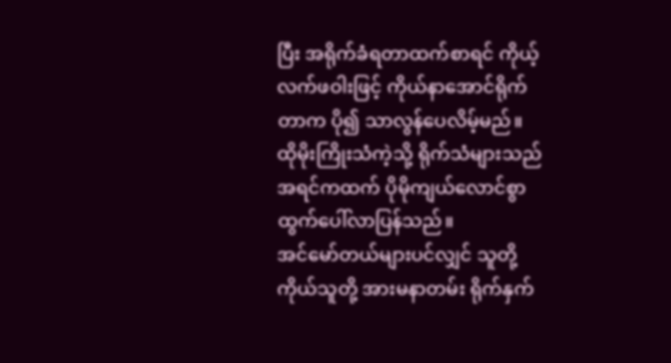ပြီး အရိုက်ခံရတာထက်စာရင် ကိုယ့်လက်ဖဝါးဖြင့် ကိုယ်နာအောင်ရိုက်တာက ပို၍ သာလွန်ပေလိမ့်မည်။
ထိုမိုးကြိုးသံကဲ့သို့ ရိုက်သံများသည် အရင်ကထက် ပိုမိုကျယ်လောင်စွာ ထွက်ပေါ်လာပြန်သည်။
အင်မော်တယ်များပင်လျှင် သူတို့ကိုယ်သူတို့ အားမနာတမ်း ရိုက်နှက်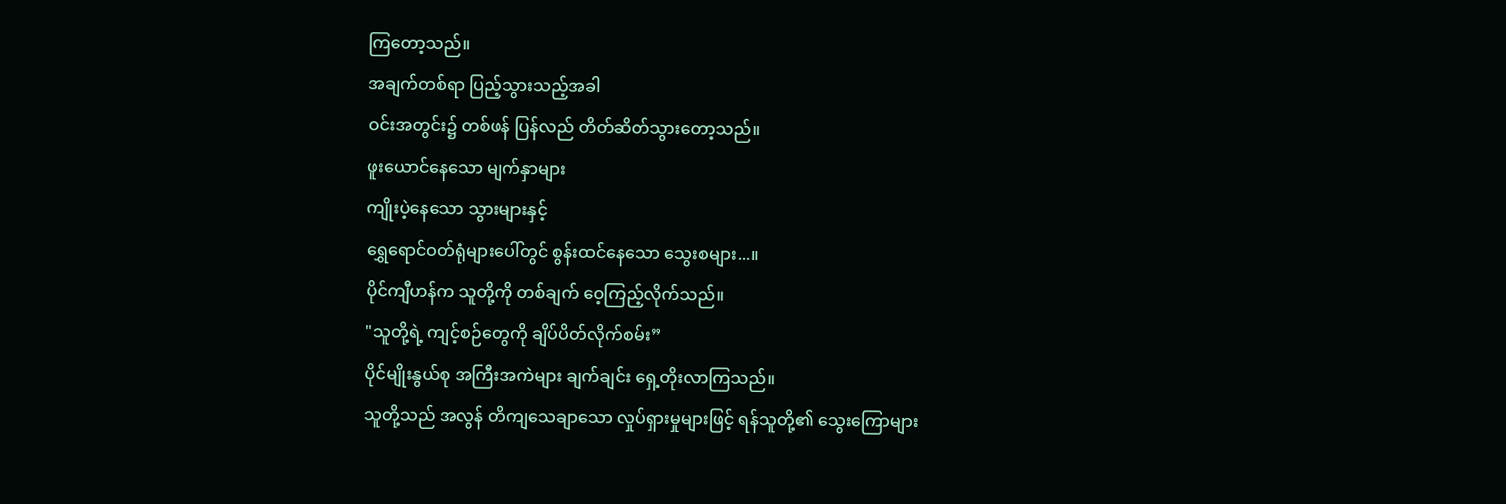ကြတော့သည်။
အချက်တစ်ရာ ပြည့်သွားသည့်အခါ
ဝင်းအတွင်း၌ တစ်ဖန် ပြန်လည် တိတ်ဆိတ်သွားတော့သည်။
ဖူးယောင်နေသော မျက်နှာများ
ကျိုးပဲ့နေသော သွားများနှင့်
ရွှေရောင်ဝတ်ရုံများပေါ်တွင် စွန်းထင်နေသော သွေးစများ...။
ပိုင်ကျီဟန်က သူတို့ကို တစ်ချက် ဝေ့ကြည့်လိုက်သည်။
"သူတို့ရဲ့ ကျင့်စဉ်တွေကို ချိပ်ပိတ်လိုက်စမ်း”
ပိုင်မျိုးနွယ်စု အကြီးအကဲများ ချက်ချင်း ရှေ့တိုးလာကြသည်။
သူတို့သည် အလွန် တိကျသေချာသော လှုပ်ရှားမှုများဖြင့် ရန်သူတို့၏ သွေးကြောများ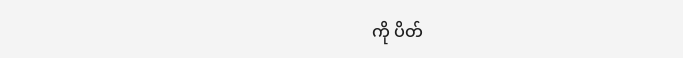ကို ပိတ်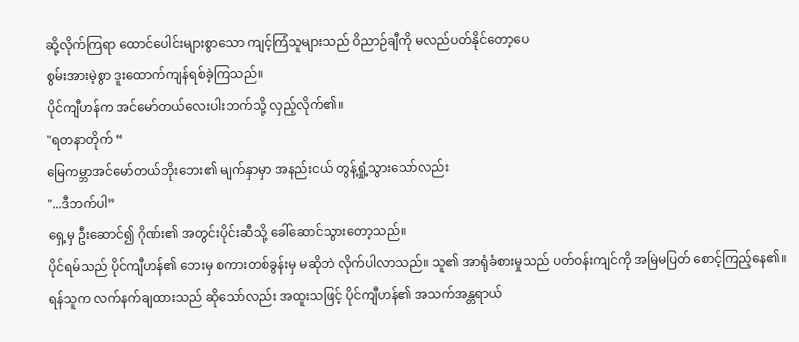ဆို့လိုက်ကြရာ ထောင်ပေါင်းများစွာသော ကျင့်ကြံသူများသည် ဝိညာဉ်ချီကို မလည်ပတ်နိုင်တော့ပေ
စွမ်းအားမဲ့စွာ ဒူးထောက်ကျန်ရစ်ခဲ့ကြသည်။
ပိုင်ကျီဟန်က အင်မော်တယ်လေးပါးဘက်သို့ လှည့်လိုက်၏။
"ရတနာတိုက် “
မြေကမ္ဘာအင်မော်တယ်ဘိုးဘေး၏ မျက်နှာမှာ အနည်းငယ် တွန့်ရှုံ့သွားသော်လည်း
"...ဒီဘက်ပါ”
ရှေ့မှ ဦးဆောင်၍ ဂိုဏ်း၏ အတွင်းပိုင်းဆီသို့ ခေါ်ဆောင်သွားတော့သည်။
ပိုင်ရမ်သည် ပိုင်ကျီဟန်၏ ဘေးမှ စကားတစ်ခွန်းမှ မဆိုဘဲ လိုက်ပါလာသည်။ သူ၏ အာရုံခံစားမှုသည် ပတ်ဝန်းကျင်ကို အမြဲမပြတ် စောင့်ကြည့်နေ၏။
ရန်သူက လက်နက်ချထားသည် ဆိုသော်လည်း အထူးသဖြင့် ပိုင်ကျီဟန်၏ အသက်အန္တရာယ်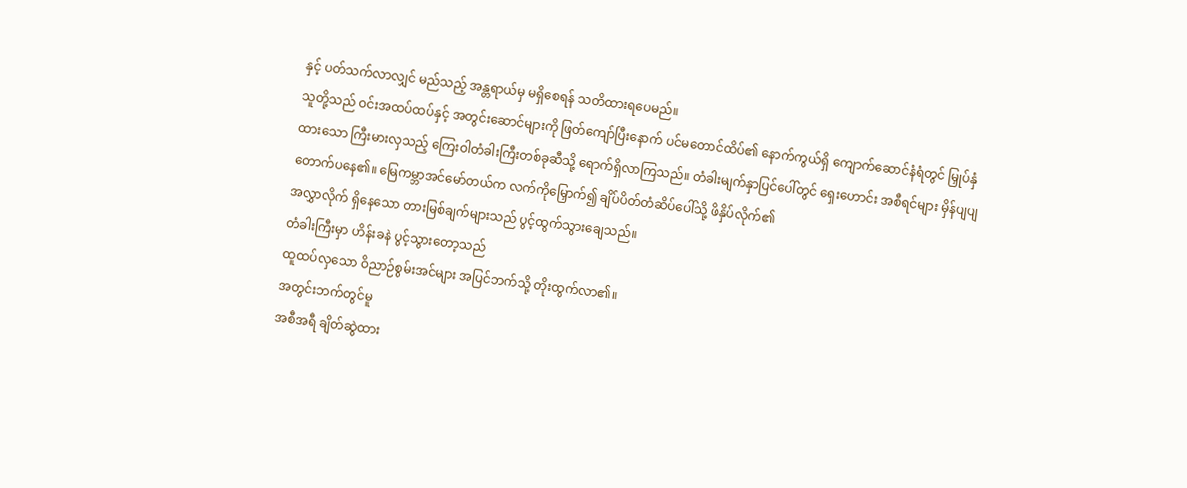နှင့် ပတ်သက်လာလျှင် မည်သည့် အန္တရာယ်မှ မရှိစေရန် သတိထားရပေမည်။
သူတို့သည် ဝင်းအထပ်ထပ်နှင့် အတွင်းဆောင်များကို ဖြတ်ကျော်ပြီးနောက် ပင်မတောင်ထိပ်၏ နောက်ကွယ်ရှိ ကျောက်ဆောင်နံရံတွင် မြှုပ်နှံထားသော ကြီးမားလှသည့် ကြေးဝါတံခါးကြီးတစ်ခုဆီသို့ ရောက်ရှိလာကြသည်။ တံခါးမျက်နှာပြင်ပေါ်တွင် ရှေးဟောင်း အစီရင်များ မှိန်ပျပျ တောက်ပနေ၏။ မြေကမ္ဘာအင်မော်တယ်က လက်ကိုမြှောက်၍ ချိပ်ပိတ်တံဆိပ်ပေါ်သို့ ဖိနှိပ်လိုက်၏
အလွှာလိုက် ရှိနေသော တားမြစ်ချက်များသည် ပွင့်ထွက်သွားချေသည်။
တံခါးကြီးမှာ ဟိန်းခနဲ ပွင့်သွားတော့သည်
ထူထပ်လှသော ဝိညာဉ်စွမ်းအင်များ အပြင်ဘက်သို့ တိုးထွက်လာ၏။
အတွင်းဘက်တွင်မူ
အစီအရီ ချိတ်ဆွဲထား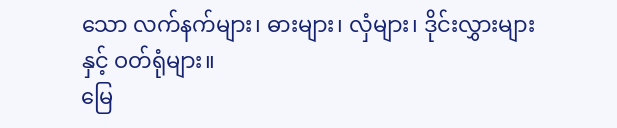သော လက်နက်များ၊ ဓားများ၊ လှံများ၊ ဒိုင်းလွှားများနှင့် ဝတ်ရုံများ။
မြေ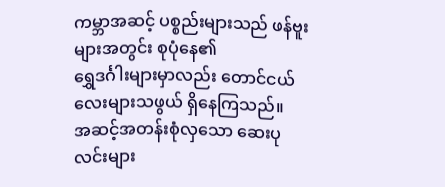ကမ္ဘာအဆင့် ပစ္စည်းများသည် ဖန်ဗူးများအတွင်း စုပုံနေ၏
ရွှေဒင်္ဂါးများမှာလည်း တောင်ငယ်လေးများသဖွယ် ရှိနေကြသည်။
အဆင့်အတန်းစုံလှသော ဆေးပုလင်းများ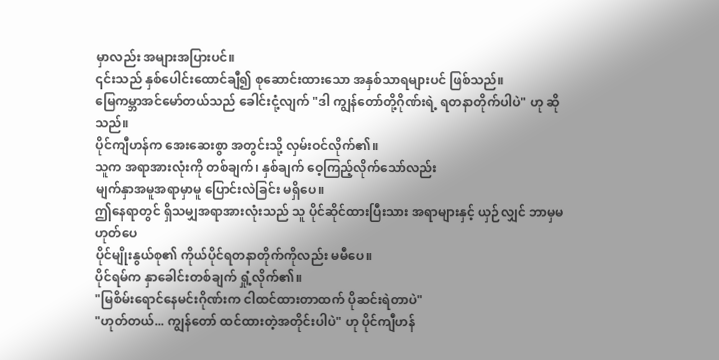မှာလည်း အများအပြားပင်။
၎င်းသည် နှစ်ပေါင်းထောင်ချီ၍ စုဆောင်းထားသော အနှစ်သာရများပင် ဖြစ်သည်။
မြေကမ္ဘာအင်မော်တယ်သည် ခေါင်းငုံ့လျက် "ဒါ ကျွန်တော်တို့ဂိုဏ်းရဲ့ ရတနာတိုက်ပါပဲ" ဟု ဆိုသည်။
ပိုင်ကျီဟန်က အေးဆေးစွာ အတွင်းသို့ လှမ်းဝင်လိုက်၏။
သူက အရာအားလုံးကို တစ်ချက်၊ နှစ်ချက် ဝေ့ကြည့်လိုက်သော်လည်း
မျက်နှာအမူအရာမှာမူ ပြောင်းလဲခြင်း မရှိပေ။
ဤနေရာတွင် ရှိသမျှအရာအားလုံးသည် သူ ပိုင်ဆိုင်ထားပြီးသား အရာများနှင့် ယှဉ်လျှင် ဘာမှမဟုတ်ပေ
ပိုင်မျိုးနွယ်စု၏ ကိုယ်ပိုင်ရတနာတိုက်ကိုလည်း မမီပေ။
ပိုင်ရမ်က နှာခေါင်းတစ်ချက် ရှုံ့လိုက်၏။
"မြစိမ်းရောင်နေမင်းဂိုဏ်းက ငါထင်ထားတာထက် ပိုဆင်းရဲတာပဲ"
"ဟုတ်တယ်... ကျွန်တော် ထင်ထားတဲ့အတိုင်းပါပဲ" ဟု ပိုင်ကျီဟန်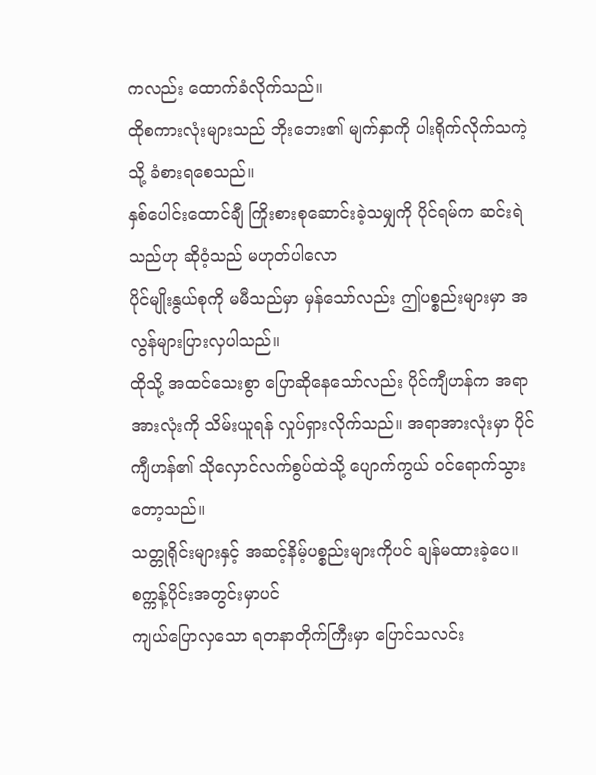ကလည်း ထောက်ခံလိုက်သည်။
ထိုစကားလုံးများသည် ဘိုးဘေး၏ မျက်နှာကို ပါးရိုက်လိုက်သကဲ့သို့ ခံစားရစေသည်။
နှစ်ပေါင်းထောင်ချီ ကြိုးစားစုဆောင်းခဲ့သမျှကို ပိုင်ရမ်က ဆင်းရဲသည်ဟု ဆိုဝံ့သည် မဟုတ်ပါလော
ပိုင်မျိုးနွယ်စုကို မမီသည်မှာ မှန်သော်လည်း ဤပစ္စည်းများမှာ အလွန်များပြားလှပါသည်။
ထိုသို့ အထင်သေးစွာ ပြောဆိုနေသော်လည်း ပိုင်ကျီဟန်က အရာအားလုံးကို သိမ်းယူရန် လှုပ်ရှားလိုက်သည်။ အရာအားလုံးမှာ ပိုင်ကျီဟန်၏ သိုလှောင်လက်စွပ်ထဲသို့ ပျောက်ကွယ် ဝင်ရောက်သွားတော့သည်။
သတ္တုရိုင်းများနှင့် အဆင့်နိမ့်ပစ္စည်းများကိုပင် ချန်မထားခဲ့ပေ။
စက္ကန့်ပိုင်းအတွင်းမှာပင်
ကျယ်ပြောလှသော ရတနာတိုက်ကြီးမှာ ပြောင်သလင်း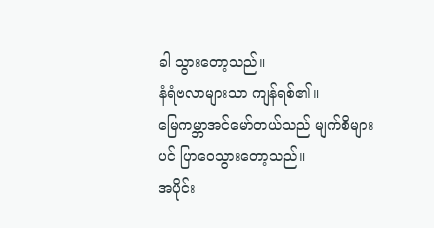ခါ သွားတော့သည်။
နံရံဗလာများသာ ကျန်ရစ်၏။
မြေကမ္ဘာအင်မော်တယ်သည် မျက်စိများပင် ပြာဝေသွားတော့သည်။
အပိုင်း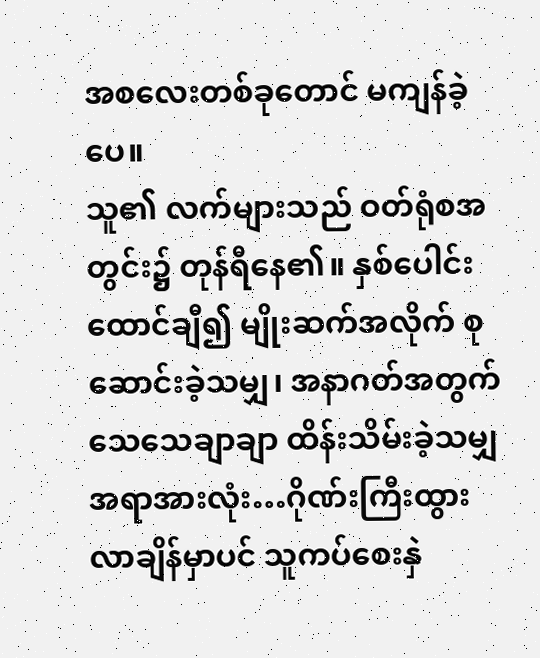အစလေးတစ်ခုတောင် မကျန်ခဲ့ပေ။
သူ၏ လက်များသည် ဝတ်ရုံစအတွင်း၌ တုန်ရီနေ၏။ နှစ်ပေါင်းထောင်ချီ၍ မျိုးဆက်အလိုက် စုဆောင်းခဲ့သမျှ၊ အနာဂတ်အတွက် သေသေချာချာ ထိန်းသိမ်းခဲ့သမျှ အရာအားလုံး…ဂိုဏ်းကြီးထွားလာချိန်မှာပင် သူကပ်စေးနှဲ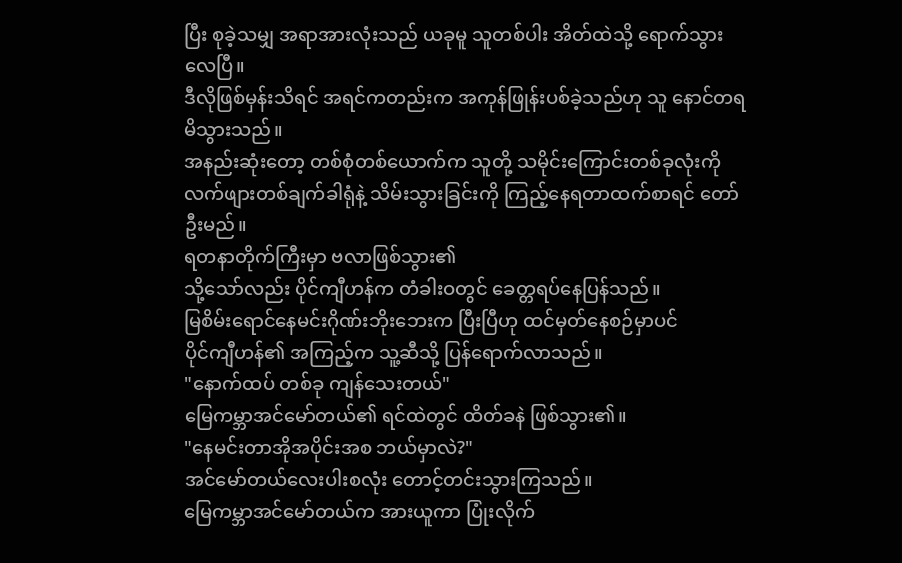ပြီး စုခဲ့သမျှ အရာအားလုံးသည် ယခုမူ သူတစ်ပါး အိတ်ထဲသို့ ရောက်သွားလေပြီ။
ဒီလိုဖြစ်မှန်းသိရင် အရင်ကတည်းက အကုန်ဖြုန်းပစ်ခဲ့သည်ဟု သူ နောင်တရမိသွားသည်။
အနည်းဆုံးတော့ တစ်စုံတစ်ယောက်က သူတို့ သမိုင်းကြောင်းတစ်ခုလုံးကို လက်ဖျားတစ်ချက်ခါရုံနဲ့ သိမ်းသွားခြင်းကို ကြည့်နေရတာထက်စာရင် တော်ဦးမည်။
ရတနာတိုက်ကြီးမှာ ဗလာဖြစ်သွား၏
သို့သော်လည်း ပိုင်ကျီဟန်က တံခါးဝတွင် ခေတ္တရပ်နေပြန်သည်။
မြစိမ်းရောင်နေမင်းဂိုဏ်းဘိုးဘေးက ပြီးပြီဟု ထင်မှတ်နေစဉ်မှာပင်
ပိုင်ကျီဟန်၏ အကြည့်က သူ့ဆီသို့ ပြန်ရောက်လာသည်။
"နောက်ထပ် တစ်ခု ကျန်သေးတယ်"
မြေကမ္ဘာအင်မော်တယ်၏ ရင်ထဲတွင် ထိတ်ခနဲ ဖြစ်သွား၏။
"နေမင်းတာအိုအပိုင်းအစ ဘယ်မှာလဲ?"
အင်မော်တယ်လေးပါးစလုံး တောင့်တင်းသွားကြသည်။
မြေကမ္ဘာအင်မော်တယ်က အားယူကာ ပြုံးလိုက်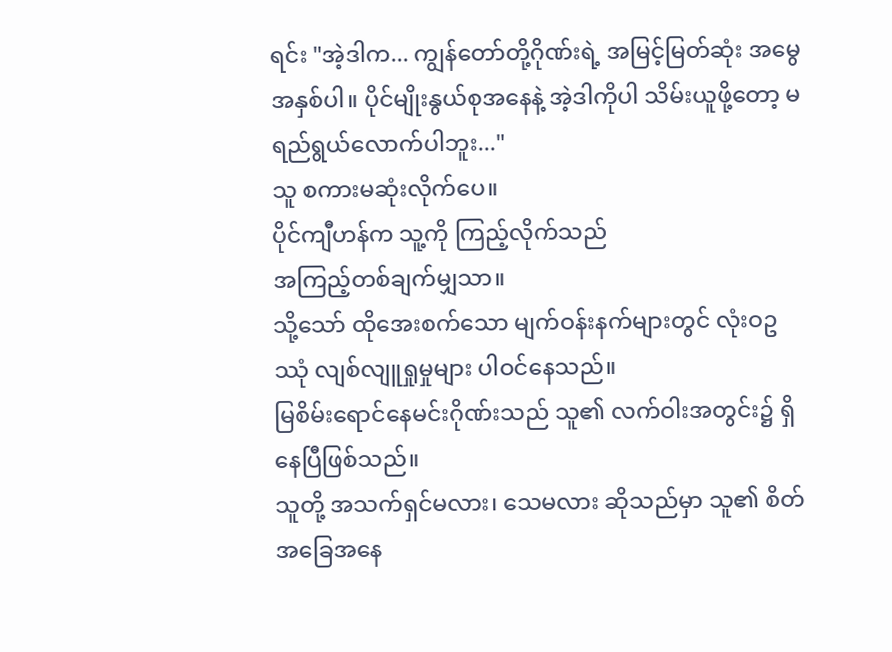ရင်း "အဲ့ဒါက... ကျွန်တော်တို့ဂိုဏ်းရဲ့ အမြင့်မြတ်ဆုံး အမွေအနှစ်ပါ။ ပိုင်မျိုးနွယ်စုအနေနဲ့ အဲ့ဒါကိုပါ သိမ်းယူဖို့တော့ မရည်ရွယ်လောက်ပါဘူး..."
သူ စကားမဆုံးလိုက်ပေ။
ပိုင်ကျီဟန်က သူ့ကို ကြည့်လိုက်သည်
အကြည့်တစ်ချက်မျှသာ။
သို့သော် ထိုအေးစက်သော မျက်ဝန်းနက်များတွင် လုံးဝဥဿုံ လျစ်လျူရှုမှုများ ပါဝင်နေသည်။
မြစိမ်းရောင်နေမင်းဂိုဏ်းသည် သူ၏ လက်ဝါးအတွင်း၌ ရှိနေပြီဖြစ်သည်။
သူတို့ အသက်ရှင်မလား၊ သေမလား ဆိုသည်မှာ သူ၏ စိတ်အခြေအနေ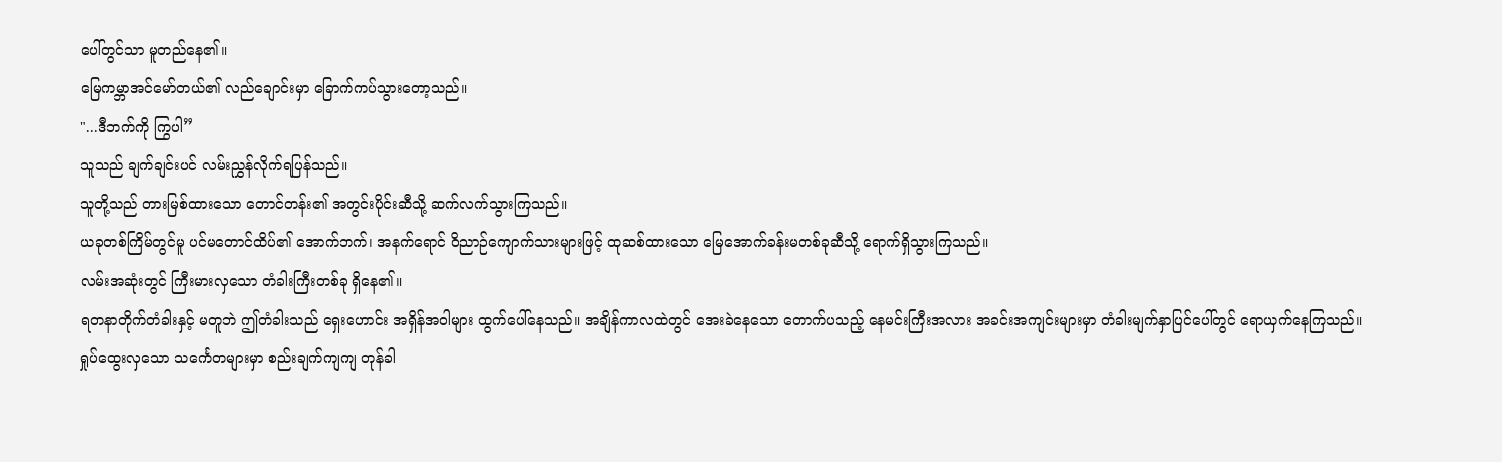ပေါ်တွင်သာ မူတည်နေ၏။
မြေကမ္ဘာအင်မော်တယ်၏ လည်ချောင်းမှာ ခြောက်ကပ်သွားတော့သည်။
"...ဒီဘက်ကို ကြွပါ”
သူသည် ချက်ချင်းပင် လမ်းညွှန်လိုက်ရပြန်သည်။
သူတို့သည် တားမြစ်ထားသော တောင်တန်း၏ အတွင်းပိုင်းဆီသို့ ဆက်လက်သွားကြသည်။
ယခုတစ်ကြိမ်တွင်မူ ပင်မတောင်ထိပ်၏ အောက်ဘက်၊ အနက်ရောင် ဝိညာဉ်ကျောက်သားများဖြင့် ထုဆစ်ထားသော မြေအောက်ခန်းမတစ်ခုဆီသို့ ရောက်ရှိသွားကြသည်။
လမ်းအဆုံးတွင် ကြီးမားလှသော တံခါးကြီးတစ်ခု ရှိနေ၏။
ရတနာတိုက်တံခါးနှင့် မတူဘဲ ဤတံခါးသည် ရှေးဟောင်း အရှိန်အဝါများ ထွက်ပေါ်နေသည်။ အချိန်ကာလထဲတွင် အေးခဲနေသော တောက်ပသည့် နေမင်းကြီးအလား အခင်းအကျင်းများမှာ တံခါးမျက်နှာပြင်ပေါ်တွင် ရောယှက်နေကြသည်။
ရှုပ်ထွေးလှသော သင်္ကေတများမှာ စည်းချက်ကျကျ တုန်ခါ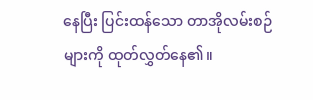နေပြီး ပြင်းထန်သော တာအိုလမ်းစဉ်များကို ထုတ်လွှတ်နေ၏။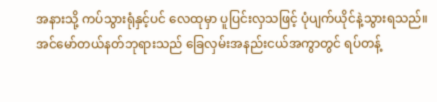အနားသို့ ကပ်သွားရုံနှင့်ပင် လေထုမှာ ပူပြင်းလှသဖြင့် ပုံပျက်ယိုင်နဲ့သွားရသည်။
အင်မော်တယ်နတ်ဘုရားသည် ခြေလှမ်းအနည်းငယ်အကွာတွင် ရပ်တန့်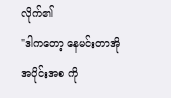လိုက်၏
"ဒါကတော့ နေမင်းတာအို အပိုင်းအစ ကို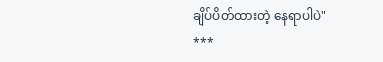ချိပ်ပိတ်ထားတဲ့ နေရာပါပဲ"
***